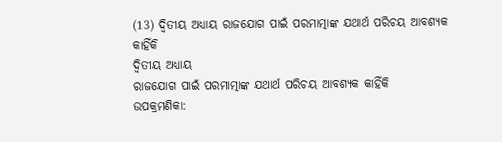(13) ଦ୍ୱିତୀୟ ଅଧ୍ୟାୟ ରାଜଯୋଗ ପାଇଁ ପରମାତ୍ମାଙ୍କ ଯଥାର୍ଥ ପରିଚୟ ଆବଶ୍ୟକ କାହିଁକି
ଦ୍ୱିତୀୟ ଅଧ୍ୟାୟ
ରାଜଯୋଗ ପାଇଁ ପରମାତ୍ମାଙ୍କ ଯଥାର୍ଥ ପରିଚୟ ଆବଶ୍ୟକ କାହିଁକି
ଉପକ୍ରମଣିକା: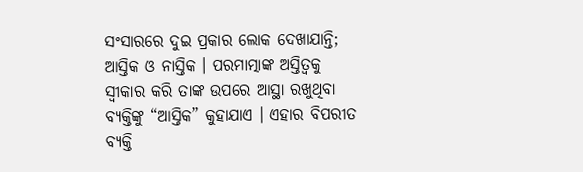ସଂସାରରେ ଦୁଇ ପ୍ରକାର ଲୋକ ଦେଖାଯାନ୍ତି; ଆସ୍ତିକ ଓ ନାସ୍ତିକ । ପରମାତ୍ମାଙ୍କ ଅସ୍ତିତ୍ୱକୁ ସ୍ବୀକାର କରି ତାଙ୍କ ଉପରେ ଆସ୍ଥା ରଖୁଥିବା ବ୍ୟକ୍ତିଙ୍କୁ “ଆସ୍ତିକ” କୁହାଯାଏ । ଏହାର ବିପରୀତ ବ୍ୟକ୍ତି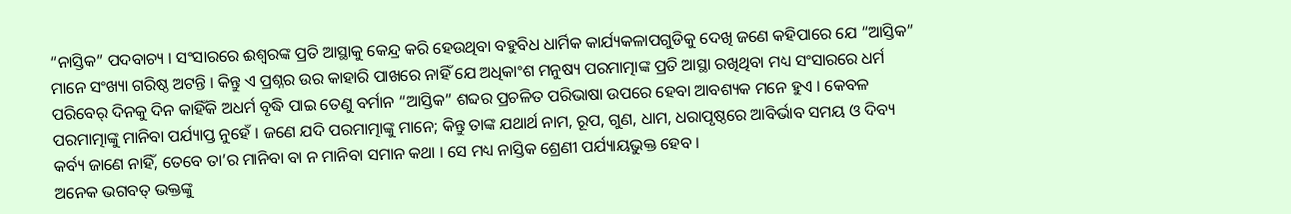“ନାସ୍ତିକ” ପଦବାଚ୍ୟ । ସଂସାରରେ ଈଶ୍ୱରଙ୍କ ପ୍ରତି ଆସ୍ଥାକୁ କେନ୍ଦ୍ର କରି ହେଉଥିବା ବହୁବିଧ ଧାର୍ମିକ କାର୍ଯ୍ୟକଳାପଗୁଡିକୁ ଦେଖି ଜଣେ କହିପାରେ ଯେ “ଆସ୍ତିକ” ମାନେ ସଂଖ୍ୟା ଗରିଷ୍ଠ ଅଟନ୍ତି । କିନ୍ତୁ ଏ ପ୍ରଶ୍ନର ଉର କାହାରି ପାଖରେ ନାହିଁ ଯେ ଅଧିକାଂଶ ମନୁଷ୍ୟ ପରମାତ୍ମାଙ୍କ ପ୍ରତି ଆସ୍ଥା ରଖିଥିବା ମଧ୍ୟ ସଂସାରରେ ଧର୍ମ ପରିବେର୍ ଦିନକୁ ଦିନ କାହିଁକି ଅଧର୍ମ ବୃଦ୍ଧି ପାଇ ତେଣୁ ବର୍ମାନ “ଆସ୍ତିକ” ଶବ୍ଦର ପ୍ରଚଳିତ ପରିଭାଷା ଉପରେ ହେବା ଆବଶ୍ୟକ ମନେ ହୁଏ । କେବଳ ପରମାତ୍ମାଙ୍କୁ ମାନିବା ପର୍ଯ୍ୟାପ୍ତ ନୁହେଁ । ଜଣେ ଯଦି ପରମାତ୍ମାଙ୍କୁ ମାନେ; କିନ୍ତୁ ତାଙ୍କ ଯଥାର୍ଥ ନାମ, ରୂପ, ଗୁଣ, ଧାମ, ଧରାପୃଷ୍ଠରେ ଆବିର୍ଭାବ ସମୟ ଓ ଦିବ୍ୟ କର୍ବ୍ୟ ଜାଣେ ନାହିଁ, ତେବେ ତା’ର ମାନିବା ବା ନ ମାନିବା ସମାନ କଥା । ସେ ମଧ୍ୟ ନାସ୍ତିକ ଶ୍ରେଣୀ ପର୍ଯ୍ୟାୟଭୁକ୍ତ ହେବ ।
ଅନେକ ଭଗବତ୍ ଭକ୍ତଙ୍କୁ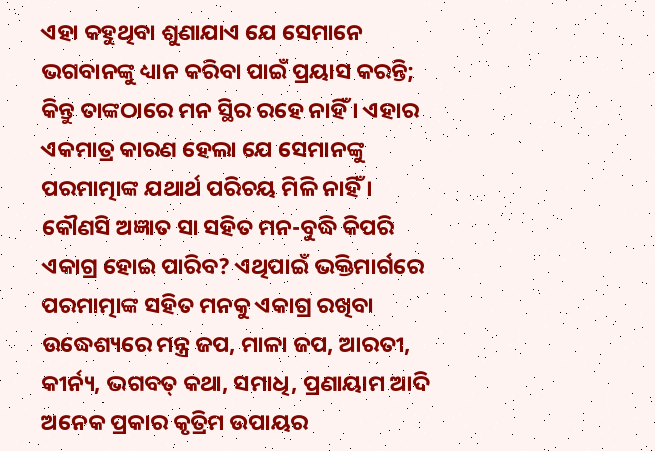ଏହା କହୁଥିବା ଶୁଣାଯାଏ ଯେ ସେମାନେ ଭଗବାନଙ୍କୁ ଧ୍ୟାନ କରିବା ପାଇଁ ପ୍ରୟାସ କରନ୍ତି; କିନ୍ତୁ ତାଙ୍କଠାରେ ମନ ସ୍ଥିର ରହେ ନାହିଁ । ଏହାର ଏକମାତ୍ର କାରଣ ହେଲା ଯେ ସେମାନଙ୍କୁ ପରମାତ୍ମାଙ୍କ ଯଥାର୍ଥ ପରିଚୟ ମିଳି ନାହିଁ । କୌଣସି ଅଜ୍ଞାତ ସା ସହିତ ମନ-ବୁଦ୍ଧି କିପରି ଏକାଗ୍ର ହୋଇ ପାରିବ? ଏଥିପାଇଁ ଭକ୍ତିମାର୍ଗରେ ପରମାତ୍ମାଙ୍କ ସହିତ ମନକୁ ଏକାଗ୍ର ରଖିବା ଉଦ୍ଧେଶ୍ୟରେ ମନ୍ତ୍ର ଜପ, ମାଳା ଜପ, ଆରତୀ, କୀର୍ନ୍ୟ, ଭଗବତ୍ କଥା, ସମାଧି, ପ୍ରଣାୟାମ ଆଦି ଅନେକ ପ୍ରକାର କୃତ୍ରିମ ଉପାୟର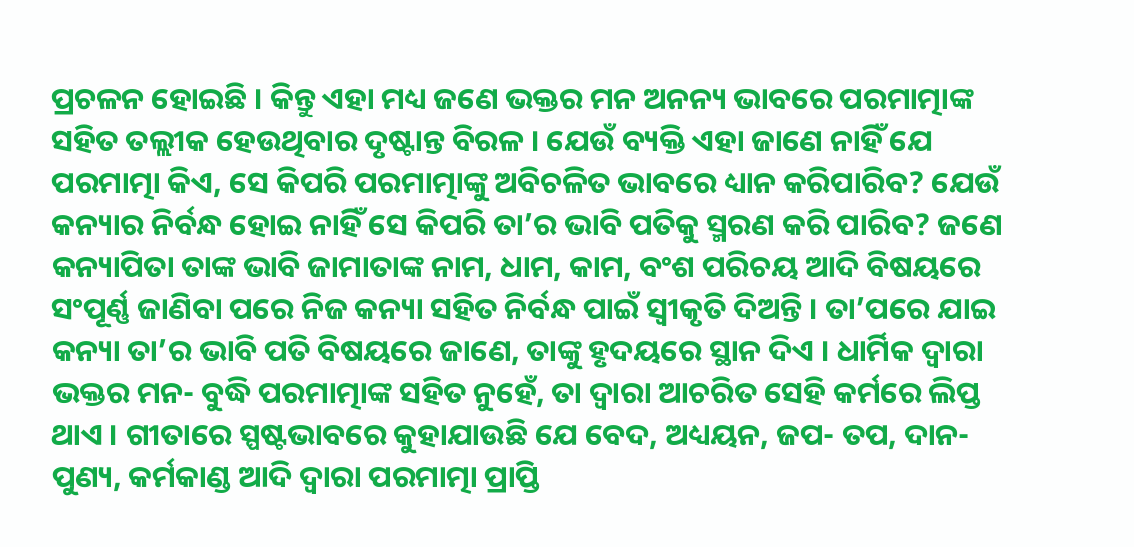ପ୍ରଚଳନ ହୋଇଛି । କିନ୍ତୁ ଏହା ମଧ୍ୟ ଜଣେ ଭକ୍ତର ମନ ଅନନ୍ୟ ଭାବରେ ପରମାତ୍ମାଙ୍କ ସହିତ ତଲ୍ଲୀକ ହେଉଥିବାର ଦୃଷ୍ଟାନ୍ତ ବିରଳ । ଯେଉଁ ବ୍ୟକ୍ତି ଏହା ଜାଣେ ନାହିଁ ଯେ ପରମାତ୍ମା କିଏ, ସେ କିପରି ପରମାତ୍ମାଙ୍କୁ ଅବିଚଳିତ ଭାବରେ ଧ୍ୟାନ କରିପାରିବ? ଯେଉଁ କନ୍ୟାର ନିର୍ବନ୍ଧ ହୋଇ ନାହିଁ ସେ କିପରି ତା’ର ଭାବି ପତିକୁ ସ୍ମରଣ କରି ପାରିବ? ଜଣେ କନ୍ୟାପିତା ତାଙ୍କ ଭାବି ଜାମାତାଙ୍କ ନାମ, ଧାମ, କାମ, ବଂଶ ପରିଚୟ ଆଦି ବିଷୟରେ ସଂପୂର୍ଣ୍ଣ ଜାଣିବା ପରେ ନିଜ କନ୍ୟା ସହିତ ନିର୍ବନ୍ଧ ପାଇଁ ସ୍ବୀକୃତି ଦିଅନ୍ତି । ତା’ପରେ ଯାଇ କନ୍ୟା ତା’ର ଭାବି ପତି ବିଷୟରେ ଜାଣେ, ତାଙ୍କୁ ହୃଦୟରେ ସ୍ଥାନ ଦିଏ । ଧାର୍ମିକ ଦ୍ୱାରା ଭକ୍ତର ମନ- ବୁଦ୍ଧି ପରମାତ୍ମାଙ୍କ ସହିତ ନୁହେଁ, ତା ଦ୍ୱାରା ଆଚରିତ ସେହି କର୍ମରେ ଲିପ୍ତ ଥାଏ । ଗୀତାରେ ସ୍ପଷ୍ଟଭାବରେ କୁହାଯାଉଛି ଯେ ବେଦ, ଅଧ୍ୟୟନ, ଜପ- ତପ, ଦାନ- ପୁଣ୍ୟ, କର୍ମକାଣ୍ଡ ଆଦି ଦ୍ୱାରା ପରମାତ୍ମା ପ୍ରାପ୍ତି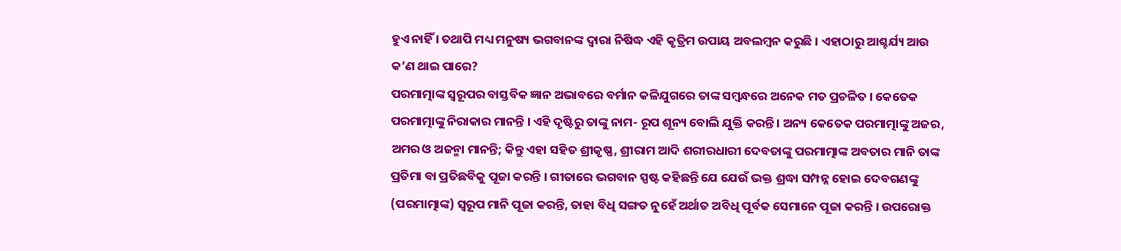ହୁଏ ନାହିଁ । ତଥାପି ମଧ୍ୟ ମନୁଷ୍ୟ ଭଗବାନଙ୍କ ଦ୍ୱାରା ନିଷିଦ୍ଧ ଏହି କୃତ୍ରିମ ଉପାୟ ଅବଲମ୍ବନ କରୁଛି । ଏହାଠାରୁ ଆଶ୍ଚର୍ଯ୍ୟ ଆଉ କ’ଣ ଥାଇ ପାରେ?
ପରମାତ୍ମାଙ୍କ ସ୍ବରୂପର ବାସ୍ତବିକ ଜ୍ଞାନ ଅଭାବରେ ବର୍ମାନ କଳିଯୁଗରେ ତାଙ୍କ ସମ୍ବନ୍ଧରେ ଅନେକ ମତ ପ୍ରଚଳିତ । କେତେକ ପରମାତ୍ମାଙ୍କୁ ନିରାକାର ମାନନ୍ତି । ଏହି ଦୃଷ୍ଟିରୁ ତାଙ୍କୁ ନାମ- ରୂପ ଶୂନ୍ୟ ବୋଲି ଯୁକ୍ତି କରନ୍ତି । ଅନ୍ୟ କେତେକ ପରମାତ୍ମାଙ୍କୁ ଅଜର, ଅମର ଓ ଅଜନ୍ମା ମାନନ୍ତି; କିନ୍ତୁ ଏହା ସହିତ ଶ୍ରୀକୃଷ୍ଣ, ଶ୍ରୀରାମ ଆଦି ଶରୀରଧାରୀ ଦେବତାଙ୍କୁ ପରମାତ୍ମାଙ୍କ ଅବତାର ମାନି ତାଙ୍କ ପ୍ରତିମା ବା ପ୍ରତିଛବିକୁ ପୂଜା କରନ୍ତି । ଗୀତାରେ ଭଗବାନ ସ୍ପଷ୍ଟ କହିଛନ୍ତି ଯେ ଯେଉଁ ଭକ୍ତ ଶ୍ରଦ୍ଧା ସମ୍ପନ୍ନ ହୋଇ ଦେବଗଣଙ୍କୁ (ପରମାତ୍ମାଙ୍କ) ସ୍ବରୂପ ମାନି ପୂଜା କରନ୍ତି, ତାହା ବିଧି ସଙ୍ଗତ ନୁହେଁ ଅର୍ଥାତ ଅବିଧି ପୂର୍ବକ ସେମାନେ ପୂଜା କରନ୍ତି । ଉପରୋକ୍ତ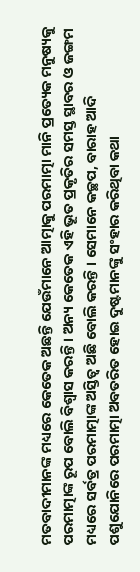ମତବାଦୀମାନଙ୍କ ମଧ୍ୟରେ କେତେକ ଅଛନ୍ତି ଯେଉଁମାନେ ଆତ୍ମାକୁ ପରମାତ୍ମା ମାନି ପ୍ରତ୍ୟେକ ମନୁଷ୍ୟକୁ ପରମାତ୍ମାଙ୍କ ରୂପ ବୋଲି ବିଶ୍ୱାସ କରନ୍ତି । ଅନ୍ୟ କେତେକ ଏହି ଭୂତ ପ୍ରକୃତିର ସମସ୍ତ ସ୍ଥାବର ଓ ଜଙ୍ଗମ ମଧ୍ୟରେ ସର୍ବତ୍ର ପରମାତ୍ମାଙ୍କ ଅସ୍ତିତ୍ୱ ଅଛି ବୋଲି କରନ୍ତି । ସେମାନେ କଚ୍ଛପ, ବାରାହ ଆଦି ପଶୁଯୋନିରେ ପରମାତ୍ମା ଅବତରିତ ହୋଇ ଦୁଷ୍ଟମାନଙ୍କୁ ସଂହାର କରିଥିବା କଥା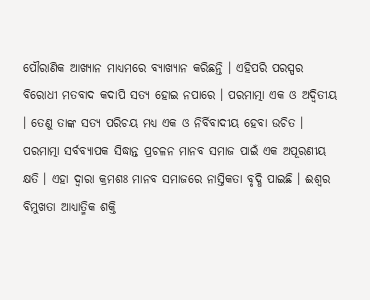ପୌରାଣିକ ଆଖ୍ୟାନ ମାଧ୍ୟମରେ ବ୍ୟାଖ୍ୟାନ କରିଛନ୍ତି । ଏହିପରି ପରସ୍ପର ବିରୋଧୀ ମତବାଦ କଦାପି ସତ୍ୟ ହୋଇ ନପାରେ । ପରମାତ୍ମା ଏକ ଓ ଅଦ୍ୱିତୀୟ । ତେଣୁ ତାଙ୍କ ସତ୍ୟ ପରିଚୟ ମଧ୍ୟ ଏକ ଓ ନିର୍ବିବାଦୀୟ ହେବା ଉଚିତ ।
ପରମାତ୍ମା ସର୍ବବ୍ୟାପକ ସିଦ୍ଧାନ୍ତ ପ୍ରଚଳନ ମାନବ ସମାଜ ପାଇଁ ଏକ ଅପୂରଣୀୟ କ୍ଷତି । ଏହା ଦ୍ୱାରା କ୍ରମଶଃ ମାନବ ସମାଜରେ ନାସ୍ତିକତା ବୃଦ୍ଧି ପାଇଛି । ଈଶ୍ୱର ବିମୁଖତା ଆଧ୍ୟାତ୍ମିକ ଶକ୍ତି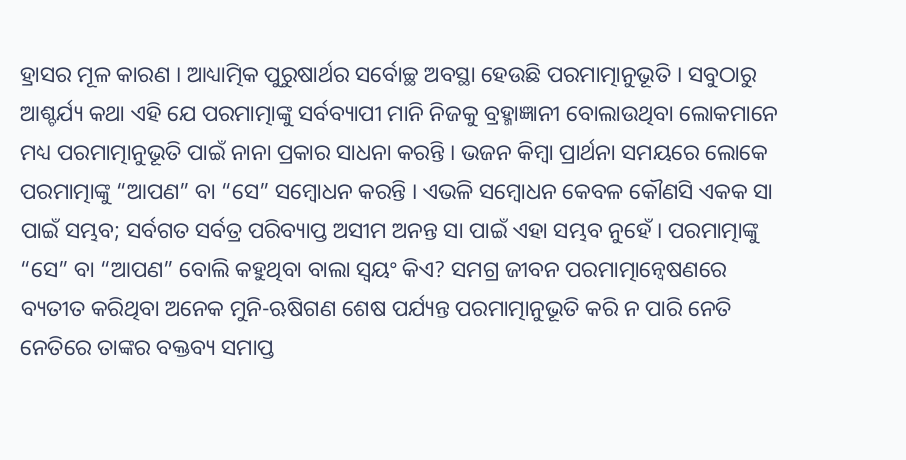ହ୍ରାସର ମୂଳ କାରଣ । ଆଧ୍ୟାତ୍ମିକ ପୁରୁଷାର୍ଥର ସର୍ବୋଚ୍ଛ ଅବସ୍ଥା ହେଉଛି ପରମାତ୍ମାନୁଭୂତି । ସବୁଠାରୁ ଆଶ୍ଚର୍ଯ୍ୟ କଥା ଏହି ଯେ ପରମାତ୍ମାଙ୍କୁ ସର୍ବବ୍ୟାପୀ ମାନି ନିଜକୁ ବ୍ରହ୍ମାଜ୍ଞାନୀ ବୋଲାଉଥିବା ଲୋକମାନେ ମଧ୍ୟ ପରମାତ୍ମାନୁଭୂତି ପାଇଁ ନାନା ପ୍ରକାର ସାଧନା କରନ୍ତି । ଭଜନ କିମ୍ବା ପ୍ରାର୍ଥନା ସମୟରେ ଲୋକେ ପରମାତ୍ମାଙ୍କୁ “ଆପଣ” ବା “ସେ” ସମ୍ବୋଧନ କରନ୍ତି । ଏଭଳି ସମ୍ବୋଧନ କେବଳ କୌଣସି ଏକକ ସା ପାଇଁ ସମ୍ଭବ; ସର୍ବଗତ ସର୍ବତ୍ର ପରିବ୍ୟାପ୍ତ ଅସୀମ ଅନନ୍ତ ସା ପାଇଁ ଏହା ସମ୍ଭବ ନୁହେଁ । ପରମାତ୍ମାଙ୍କୁ “ସେ” ବା “ଆପଣ” ବୋଲି କହୁଥିବା ବାଲା ସ୍ବୟଂ କିଏ? ସମଗ୍ର ଜୀବନ ପରମାତ୍ମାନ୍ୱେଷଣରେ ବ୍ୟତୀତ କରିଥିବା ଅନେକ ମୁନି-ଋଷିଗଣ ଶେଷ ପର୍ଯ୍ୟନ୍ତ ପରମାତ୍ମାନୁଭୂତି କରି ନ ପାରି ନେତି ନେତିରେ ତାଙ୍କର ବକ୍ତବ୍ୟ ସମାପ୍ତ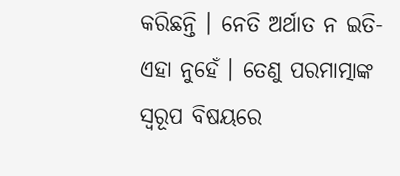କରିଛନ୍ତି । ନେତି ଅର୍ଥାତ ନ ଇତି- ଏହା ନୁହେଁ । ତେଣୁ ପରମାତ୍ମାଙ୍କ ସ୍ବରୂପ ବିଷୟରେ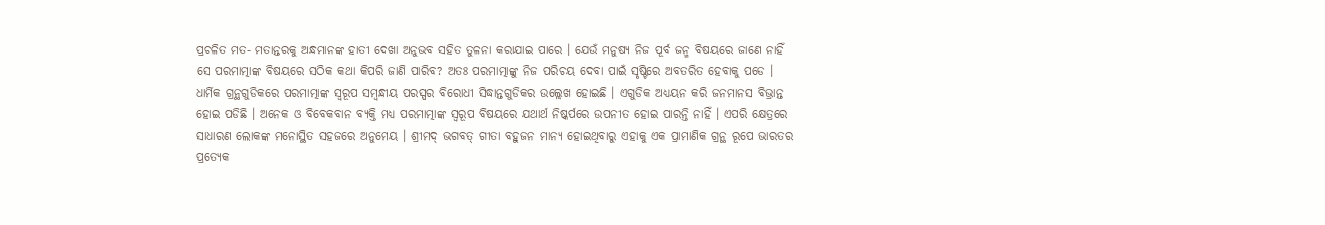ପ୍ରଚଳିତ ମତ- ମତାନ୍ତରକୁ ଅନ୍ଧମାନଙ୍କ ହାତୀ ଦେଖା ଅନୁଭବ ସହିତ ତୁଳନା କରାଯାଇ ପାରେ । ଯେଉଁ ମନୁଷ୍ୟ ନିଜ ପୂର୍ବ ଜନ୍ମ ବିଷୟରେ ଜାଣେ ନାହିଁ ସେ ପରମାତ୍ମାଙ୍କ ବିଷୟରେ ସଠିକ କଥା କିପରି ଜାଣି ପାରିବ? ଅତଃ ପରମାତ୍ମାଙ୍କୁ ନିଜ ପରିଚୟ ଦେବା ପାଇଁ ସୃଷ୍ଟିରେ ଅବତରିତ ହେବାକୁ ପଡେ ।
ଧାର୍ମିକ ଗ୍ରନ୍ଥଗୁଡିକରେ ପରମାତ୍ମାଙ୍କ ସ୍ବରୂପ ସମ୍ବନ୍ଧୀୟ ପରସ୍ପର ବିରୋଧୀ ସିଦ୍ଧାନ୍ତଗୁଡିକର ଉଲ୍ଲେଖ ହୋଇଛି । ଏଗୁଡିକ ଅଧ୍ୟୟନ କରି ଜନମାନସ ବିଭ୍ରାନ୍ତ ହୋଇ ପଡିଛି । ଅନେକ ଓ ବିବେକବାନ ବ୍ୟକ୍ତି ମଧ୍ୟ ପରମାତ୍ମାଙ୍କ ସ୍ବରୂପ ବିଷୟରେ ଯଥାର୍ଥ ନିଷ୍କର୍ପରେ ଉପନୀତ ହୋଇ ପାରନ୍ତି ନାହିଁ । ଏପରି କ୍ଷେତ୍ରରେ ସାଧାରଣ ଲୋକଙ୍କ ମନୋସ୍ଥିତ ସହଜରେ ଅନୁମେୟ । ଶ୍ରୀମଦ୍ ଭଗବତ୍ ଗୀତା ବହୁଜନ ମାନ୍ୟ ହୋଇଥିବାରୁ ଏହାକୁ ଏକ ପ୍ରାମାଣିକ ଗ୍ରନ୍ଥ ରୂପେ ଭାରତର ପ୍ରତ୍ୟେକ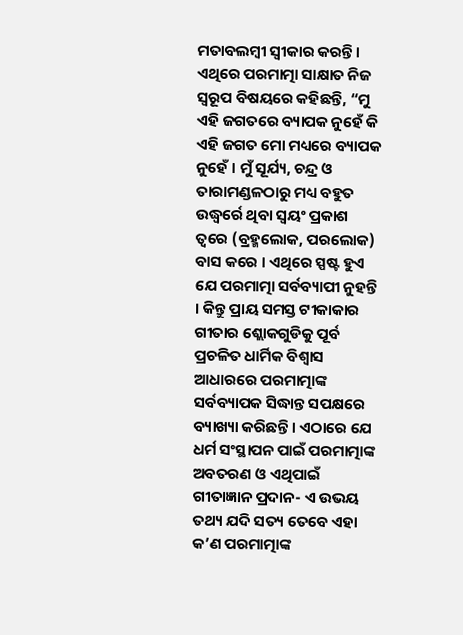ମତାବଲମ୍ବୀ ସ୍ବୀକାର କରନ୍ତି । ଏଥିରେ ପରମାତ୍ମା ସାକ୍ଷାତ ନିଜ ସ୍ବରୂପ ବିଷୟରେ କହିଛନ୍ତି, “ମୁ ଏହି ଜଗତରେ ବ୍ୟାପକ ନୁହେଁ କି ଏହି ଜଗତ ମୋ ମଧ୍ୟରେ ବ୍ୟାପକ ନୁହେଁ । ମୁଁ ସୂର୍ଯ୍ୟ, ଚନ୍ଦ୍ର ଓ ତାରାମଣ୍ଡଳଠାରୁ ମଧ୍ୟ ବହୁତ ଉଦ୍ଧ୍ୱର୍ରେ ଥିବା ସ୍ବୟଂ ପ୍ରକାଶ ତ୍ୱରେ (ବ୍ରହ୍ମଲୋକ, ପରଲୋକ) ବାସ କରେ । ଏଥିରେ ସ୍ପଷ୍ଟ ହୁଏ ଯେ ପରମାତ୍ମା ସର୍ବବ୍ୟାପୀ ନୁହନ୍ତି । କିନ୍ତୁ ପ୍ରାୟ ସମସ୍ତ ଟୀକାକାର ଗୀତାର ଶ୍ଲୋକଗୁଡିକୁ ପୂର୍ବ ପ୍ରଚଳିତ ଧାର୍ମିକ ବିଶ୍ୱାସ ଆଧାରରେ ପରମାତ୍ମାଙ୍କ ସର୍ବବ୍ୟାପକ ସିଦ୍ଧାନ୍ତ ସପକ୍ଷରେ ବ୍ୟାଖ୍ୟା କରିଛନ୍ତି । ଏଠାରେ ଯେ ଧର୍ମ ସଂସ୍ଥାପନ ପାଇଁ ପରମାତ୍ମାଙ୍କ ଅବତରଣ ଓ ଏଥିପାଇଁ ଗୀତାଜ୍ଞାନ ପ୍ରଦାନ- ଏ ଉଭୟ ତଥ୍ୟ ଯଦି ସତ୍ୟ ତେବେ ଏହା କ’ଣ ପରମାତ୍ମାଙ୍କ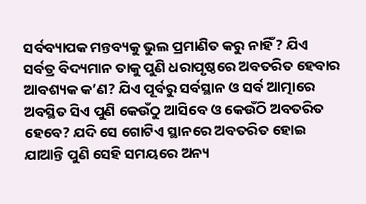ସର୍ବବ୍ୟାପକ ମନ୍ତବ୍ୟକୁ ଭୁଲ ପ୍ରମାଣିତ କରୁ ନାହିଁ? ଯିଏ ସର୍ବତ୍ର ବିଦ୍ୟମାନ ତାକୁ ପୁଣି ଧରାପୃଷ୍ଠରେ ଅବତରିତ ହେବାର ଆବଶ୍ୟକ କ’ଣ? ଯିଏ ପୂର୍ବରୁ ସର୍ବସ୍ଥାନ ଓ ସର୍ବ ଆତ୍ମାରେ ଅବସ୍ଥିତ ସିଏ ପୁଣି କେଉଁଠୁ ଆସିବେ ଓ କେଉଁଠି ଅବତରିତ ହେବେ? ଯଦି ସେ ଗୋଟିଏ ସ୍ଥାନରେ ଅବତରିତ ହୋଇ ଯାଆନ୍ତି ପୁଣି ସେହି ସମୟରେ ଅନ୍ୟ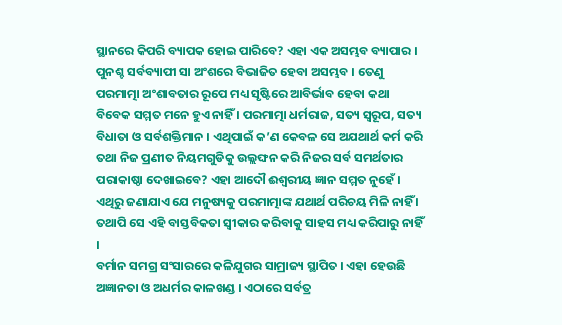ସ୍ଥାନରେ କିପରି ବ୍ୟାପକ ହୋଇ ପାରିବେ? ଏହା ଏକ ଅସମ୍ଭବ ବ୍ୟାପାର । ପୁନଶ୍ଚ ସର୍ବବ୍ୟାପୀ ସା ଅଂଶରେ ବିଭାଜିତ ହେବା ଅସମ୍ଭବ । ତେଣୁ ପରମାତ୍ମା ଅଂଶାବତାର ରୂପେ ମଧ୍ୟ ସୃଷ୍ଟିରେ ଆବିର୍ଭାବ ହେବା କଥା ବିବେକ ସମ୍ମତ ମନେ ହୁଏ ନାହିଁ । ପରମାତ୍ମା ଧର୍ମରାଜ, ସତ୍ୟ ସ୍ବରୂପ, ସତ୍ୟ ବିଧାତା ଓ ସର୍ବଶକ୍ତିମାନ । ଏଥିପାଇଁ କ’ଣ କେବଳ ସେ ଅଯଥାର୍ଥ କର୍ମ କରି ତଥା ନିଜ ପ୍ରଣୀତ ନିୟମଗୁଡିକୁ ଉଲ୍ଲଙ୍ଘନ କରି ନିଜର ସର୍ବ ସମର୍ଥତାର ପରାକାଷ୍ଠା ଦେଖାଇବେ? ଏହା ଆଦୌ ଈଶ୍ୱରୀୟ ଜ୍ଞାନ ସମ୍ମତ ନୁହେଁ । ଏଥିରୁ ଜଣାଯାଏ ଯେ ମନୁଷ୍ୟକୁ ପରମାତ୍ମାଙ୍କ ଯଥାର୍ଥ ପରିଚୟ ମିଳି ନାହିଁ । ତଥାପି ସେ ଏହି ବାସ୍ତବିକତା ସ୍ବୀକାର କରିବାକୁ ସାହସ ମଧ୍ୟ କରିପାରୁ ନାହିଁ ।
ବର୍ମାନ ସମଗ୍ର ସଂସାରରେ କଳିଯୁଗର ସାମ୍ରାଜ୍ୟ ସ୍ଥାପିତ । ଏହା ହେଉଛି ଅଜ୍ଞାନତା ଓ ଅଧର୍ମର କାଳଖଣ୍ଡ । ଏଠାରେ ସର୍ବତ୍ର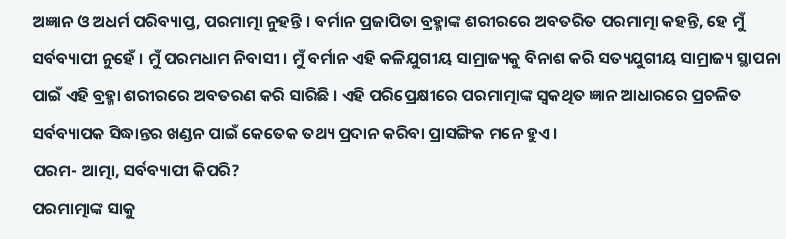ଅଜ୍ଞାନ ଓ ଅଧର୍ମ ପରିବ୍ୟାପ୍ତ, ପରମାତ୍ମା ନୁହନ୍ତି । ବର୍ମାନ ପ୍ରଜାପିତା ବ୍ରହ୍ମାଙ୍କ ଶରୀରରେ ଅବତରିତ ପରମାତ୍ମା କହନ୍ତି, ହେ ମୁଁ ସର୍ବବ୍ୟାପୀ ନୁହେଁ । ମୁଁ ପରମଧାମ ନିବାସୀ । ମୁଁ ବର୍ମାନ ଏହି କଳିଯୁଗୀୟ ସାମ୍ରାଜ୍ୟକୁ ବିନାଶ କରି ସତ୍ୟଯୁଗୀୟ ସାମ୍ରାଜ୍ୟ ସ୍ଥାପନା ପାଇଁ ଏହି ବ୍ରହ୍ମା ଶରୀରରେ ଅବତରଣ କରି ସାରିଛି । ଏହି ପରିପ୍ରେକ୍ଷୀରେ ପରମାତ୍ମାଙ୍କ ସ୍ବକଥିତ ଜ୍ଞାନ ଆଧାରରେ ପ୍ରଚଳିତ ସର୍ବବ୍ୟାପକ ସିଦ୍ଧାନ୍ତର ଖଣ୍ଡନ ପାଇଁ କେତେକ ତଥ୍ୟ ପ୍ରଦାନ କରିବା ପ୍ରାସଙ୍ଗିକ ମନେ ହୁଏ ।
ପରମ- ଆତ୍ମା, ସର୍ବବ୍ୟାପୀ କିପରି?
ପରମାତ୍ମାଙ୍କ ସାକୁ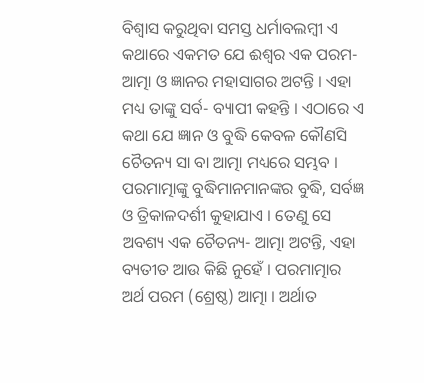ବିଶ୍ୱାସ କରୁଥିବା ସମସ୍ତ ଧର୍ମାବଲମ୍ବୀ ଏ କଥାରେ ଏକମତ ଯେ ଈଶ୍ୱର ଏକ ପରମ- ଆତ୍ମା ଓ ଜ୍ଞାନର ମହାସାଗର ଅଟନ୍ତି । ଏହା ମଧ୍ୟ ତାଙ୍କୁ ସର୍ବ- ବ୍ୟାପୀ କହନ୍ତି । ଏଠାରେ ଏ କଥା ଯେ ଜ୍ଞାନ ଓ ବୁଦ୍ଧି କେବଳ କୌଣସି ଚୈତନ୍ୟ ସା ବା ଆତ୍ମା ମଧ୍ୟରେ ସମ୍ଭବ । ପରମାତ୍ମାଙ୍କୁ ବୁଦ୍ଧିମାନମାନଙ୍କର ବୁଦ୍ଧି, ସର୍ବଜ୍ଞ ଓ ତ୍ରିକାଳଦର୍ଶୀ କୁହାଯାଏ । ତେଣୁ ସେ ଅବଶ୍ୟ ଏକ ଚୈତନ୍ୟ- ଆତ୍ମା ଅଟନ୍ତି, ଏହା ବ୍ୟତୀତ ଆଉ କିଛି ନୁହେଁ । ପରମାତ୍ମାର ଅର୍ଥ ପରମ (ଶ୍ରେଷ୍ଠ) ଆତ୍ମା । ଅର୍ଥାତ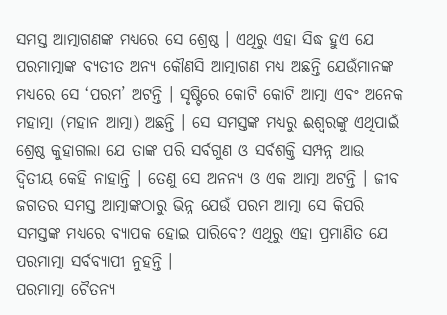ସମସ୍ତ ଆତ୍ମାଗଣଙ୍କ ମଧ୍ୟରେ ସେ ଶ୍ରେଷ୍ଠ । ଏଥିରୁ ଏହା ସିଦ୍ଧ ହୁଏ ଯେ ପରମାତ୍ମାଙ୍କ ବ୍ୟତୀତ ଅନ୍ୟ କୌଣସି ଆତ୍ମାଗଣ ମଧ୍ୟ ଅଛନ୍ତି ଯେଉଁମାନଙ୍କ ମଧ୍ୟରେ ସେ ‘ପରମ’ ଅଟନ୍ତି । ସୃଷ୍ଟିରେ କୋଟି କୋଟି ଆତ୍ମା ଏବଂ ଅନେକ ମହାତ୍ମା (ମହାନ ଆତ୍ମା) ଅଛନ୍ତି । ସେ ସମସ୍ତଙ୍କ ମଧ୍ୟରୁ ଈଶ୍ୱରଙ୍କୁ ଏଥିପାଇଁ ଶ୍ରେଷ୍ଠ କୁହାଗଲା ଯେ ତାଙ୍କ ପରି ସର୍ବଗୁଣ ଓ ସର୍ବଶକ୍ତି ସମ୍ପନ୍ନ ଆଉ ଦ୍ୱିତୀୟ କେହି ନାହାନ୍ତି । ତେଣୁ ସେ ଅନନ୍ୟ ଓ ଏକ ଆତ୍ମା ଅଟନ୍ତି । ଜୀବ ଜଗତର ସମସ୍ତ ଆତ୍ମାଙ୍କଠାରୁ ଭିନ୍ନ ଯେଉଁ ପରମ ଆତ୍ମା ସେ କିପରି ସମସ୍ତଙ୍କ ମଧ୍ୟରେ ବ୍ୟାପକ ହୋଇ ପାରିବେ? ଏଥିରୁ ଏହା ପ୍ରମାଣିତ ଯେ ପରମାତ୍ମା ସର୍ବବ୍ୟାପୀ ନୁହନ୍ତି ।
ପରମାତ୍ମା ଚୈତନ୍ୟ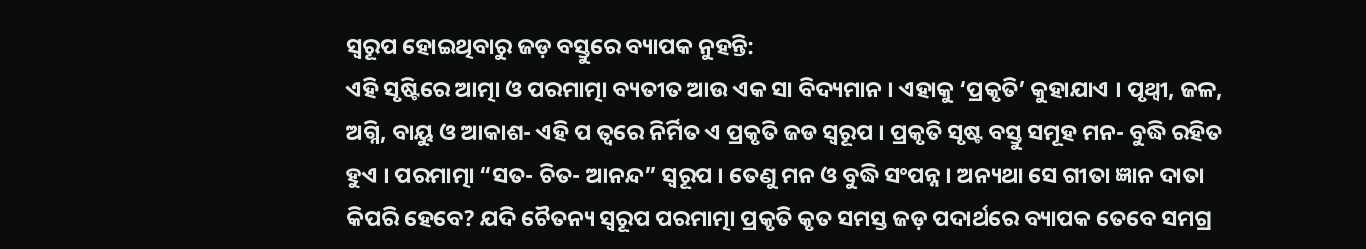ସ୍ବରୂପ ହୋଇଥିବାରୁ ଜଡ଼ ବସ୍ତୁରେ ବ୍ୟାପକ ନୁହନ୍ତି:
ଏହି ସୃଷ୍ଟିରେ ଆତ୍ମା ଓ ପରମାତ୍ମା ବ୍ୟତୀତ ଆଉ ଏକ ସା ବିଦ୍ୟମାନ । ଏହାକୁ ‘ପ୍ରକୃତି’ କୁହାଯାଏ । ପୃଥ୍ୱୀ, ଜଳ, ଅଗ୍ନି, ବାୟୁ ଓ ଆକାଶ- ଏହି ପ ତ୍ୱରେ ନିର୍ମିତ ଏ ପ୍ରକୃତି ଜଡ ସ୍ବରୂପ । ପ୍ରକୃତି ସୃଷ୍ଟ ବସ୍ତୁ ସମୂହ ମନ- ବୁଦ୍ଧି ରହିତ ହୁଏ । ପରମାତ୍ମା “ସତ- ଚିତ- ଆନନ୍ଦ” ସ୍ବରୂପ । ତେଣୁ ମନ ଓ ବୁଦ୍ଧି ସଂପନ୍ନ । ଅନ୍ୟଥା ସେ ଗୀତା ଜ୍ଞାନ ଦାତା କିପରି ହେବେ? ଯଦି ଚୈତନ୍ୟ ସ୍ବରୂପ ପରମାତ୍ମା ପ୍ରକୃତି କୃତ ସମସ୍ତ ଜଡ଼ ପଦାର୍ଥରେ ବ୍ୟାପକ ତେବେ ସମଗ୍ର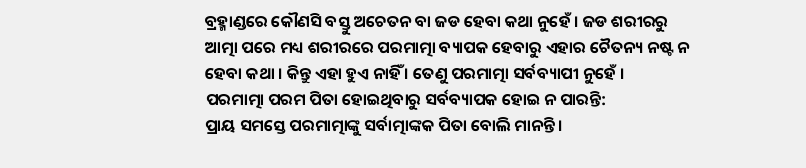ବ୍ରହ୍ମାଣ୍ଡରେ କୌଣସି ବସ୍ତୁ ଅଚେତନ ବା ଜଡ ହେବା କଥା ନୁହେଁ । ଜଡ ଶରୀରରୁ ଆତ୍ମା ପରେ ମଧ୍ୟ ଶରୀରରେ ପରମାତ୍ମା ବ୍ୟାପକ ହେବାରୁ ଏହାର ଚୈତନ୍ୟ ନଷ୍ଟ ନ ହେବା କଥା । କିନ୍ତୁ ଏହା ହୁଏ ନାହିଁ । ତେଣୁ ପରମାତ୍ମା ସର୍ବବ୍ୟାପୀ ନୁହେଁ ।
ପରମାତ୍ମା ପରମ ପିତା ହୋଇଥିବାରୁ ସର୍ବବ୍ୟାପକ ହୋଇ ନ ପାରନ୍ତି:
ପ୍ରାୟ ସମସ୍ତେ ପରମାତ୍ମାଙ୍କୁ ସର୍ବାତ୍ମାଙ୍କକ ପିତା ବୋଲି ମାନନ୍ତି ।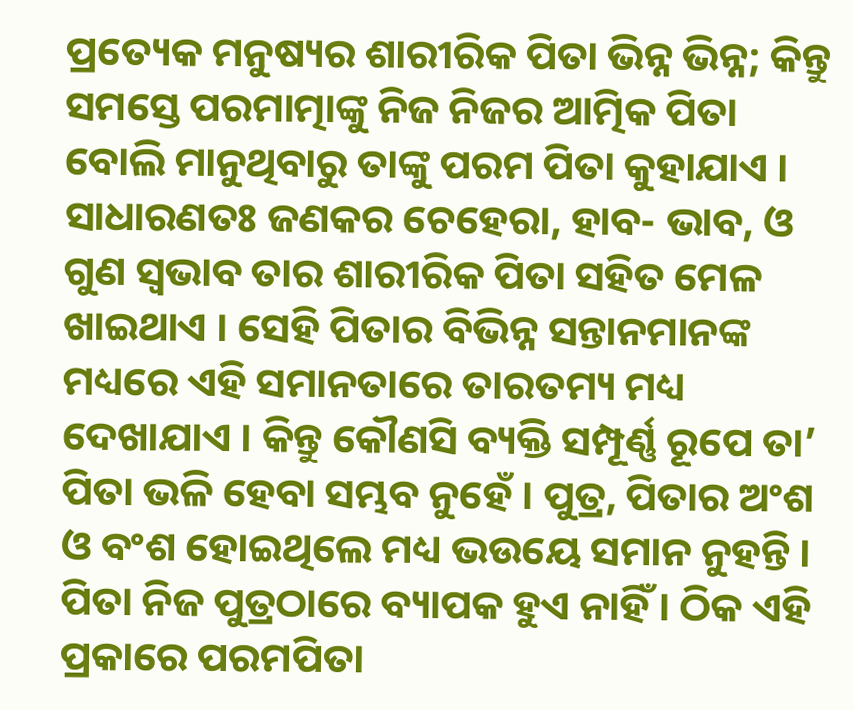ପ୍ରତ୍ୟେକ ମନୁଷ୍ୟର ଶାରୀରିକ ପିତା ଭିନ୍ନ ଭିନ୍ନ; କିନ୍ତୁ ସମସ୍ତେ ପରମାତ୍ମାଙ୍କୁ ନିଜ ନିଜର ଆତ୍ମିକ ପିତା ବୋଲି ମାନୁଥିବାରୁ ତାଙ୍କୁ ପରମ ପିତା କୁହାଯାଏ । ସାଧାରଣତଃ ଜଣକର ଚେହେରା, ହାବ- ଭାବ, ଓ ଗୁଣ ସ୍ବଭାବ ତାର ଶାରୀରିକ ପିତା ସହିତ ମେଳ ଖାଇଥାଏ । ସେହି ପିତାର ବିଭିନ୍ନ ସନ୍ତାନମାନଙ୍କ ମଧ୍ୟରେ ଏହି ସମାନତାରେ ତାରତମ୍ୟ ମଧ୍ୟ ଦେଖାଯାଏ । କିନ୍ତୁ କୌଣସି ବ୍ୟକ୍ତି ସମ୍ପୂର୍ଣ୍ଣ ରୂପେ ତା’ ପିତା ଭଳି ହେବା ସମ୍ଭବ ନୁହେଁ । ପୁତ୍ର, ପିତାର ଅଂଶ ଓ ବଂଶ ହୋଇଥିଲେ ମଧ୍ୟ ଭଉୟେ ସମାନ ନୁହନ୍ତି । ପିତା ନିଜ ପୁତ୍ରଠାରେ ବ୍ୟାପକ ହୁଏ ନାହିଁ । ଠିକ ଏହି ପ୍ରକାରେ ପରମପିତା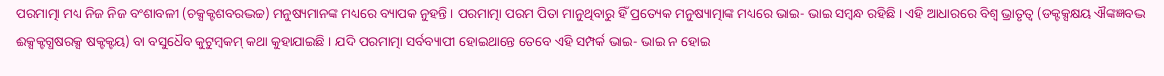ପରମାତ୍ମା ମଧ୍ୟ ନିଜ ନିଜ ବଂଶାବଳୀ (ଚକ୍ସକ୍ଟଶବରଦ୍ଭଚ୍ଚ) ମନୁଷ୍ୟମାନଙ୍କ ମଧ୍ୟରେ ବ୍ୟାପକ ନୁହନ୍ତି । ପରମାତ୍ମା ପରମ ପିତା ମାନୁଥିବାରୁ ହିଁ ପ୍ରତ୍ୟେକ ମନୁଷ୍ୟାତ୍ମାଙ୍କ ମଧ୍ୟରେ ଭାଇ- ଭାଇ ସମ୍ବନ୍ଧ ରହିଛି । ଏହି ଆଧାରରେ ବିଶ୍ୱ ଭ୍ରାତୃତ୍ୱ (ଡକ୍ଟକ୍ସକ୍ଷୟ ଐଙ୍କଜ୍ଞବଦ୍ଭ ଈକ୍ସକ୍ଟଗ୍ଧଷରକ୍ସ ଷକ୍ଟକ୍ଟୟ) ବା ବସୁଧୈବ କୁଟୁମ୍ବକମ୍ କଥା କୁହାଯାଇଛି । ଯଦି ପରମାତ୍ମା ସର୍ବବ୍ୟାପୀ ହୋଇଥାନ୍ତେ ତେବେ ଏହି ସମ୍ପର୍କ ଭାଇ- ଭାଇ ନ ହୋଇ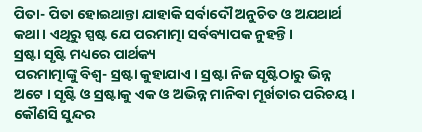ପିତା- ପିତା ହୋଇଥାନ୍ତା ଯାହାକି ସର୍ବାଦୌ ଅନୁଚିତ ଓ ଅଯଥାର୍ଥ କଥା । ଏଥିରୁ ସ୍ପଷ୍ଟ ଯେ ପରମାତ୍ମା ସର୍ବବ୍ୟାପକ ନୁହନ୍ତି ।
ସ୍ରଷ୍ଟା ସୃଷ୍ଟି ମଧ୍ୟରେ ପାର୍ଥକ୍ୟ
ପରମାତ୍ମାଙ୍କୁ ବିଶ୍ୱ- ସ୍ରଷ୍ଟା କୁହାଯାଏ । ସ୍ରଷ୍ଟା ନିଜ ସୃଷ୍ଟିଠାରୁ ଭିନ୍ନ ଅଟେ । ସୃଷ୍ଟି ଓ ସ୍ରଷ୍ଟାକୁ ଏକ ଓ ଅଭିନ୍ନ ମାନିବା ମୂର୍ଖତାର ପରିଚୟ । କୌଣସି ସୁନ୍ଦର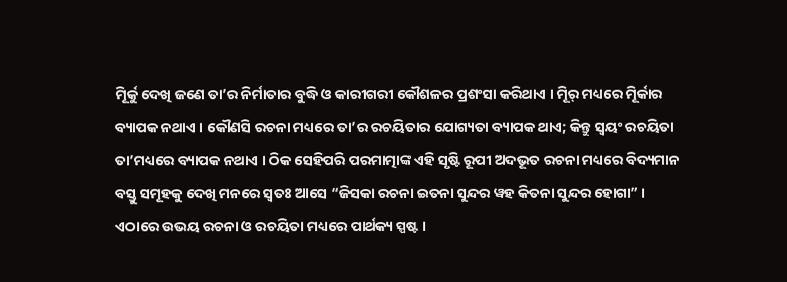ମୂିର୍କୁ ଦେଖି ଜଣେ ତା’ର ନିର୍ମାତାର ବୁଦ୍ଧି ଓ କାରୀଗରୀ କୌଶଳର ପ୍ରଶଂସା କରିଥାଏ । ମୂିର୍ ମଧ୍ୟରେ ମୂିର୍କାର ବ୍ୟାପକ ନଥାଏ । କୌଣସି ରଚନା ମଧ୍ୟରେ ତା’ର ରଚୟିତାର ଯୋଗ୍ୟତା ବ୍ୟାପକ ଥାଏ; କିନ୍ତୁ ସ୍ବୟଂ ରଚୟିତା ତା’ମଧ୍ୟରେ ବ୍ୟାପକ ନଥାଏ । ଠିକ ସେହିପରି ପରମାତ୍ମାଙ୍କ ଏହି ସୃଷ୍ଟି ରୂପୀ ଅଦଭୂତ ରଚନା ମଧ୍ୟରେ ବିଦ୍ୟମାନ ବସ୍ତୁ ସମୂହକୁ ଦେଖି ମନରେ ସ୍ବତଃ ଆସେ “ଜିସକା ରଚନା ଇତନା ସୁନ୍ଦର ୱହ କିତନା ସୁନ୍ଦର ହୋଗା” । ଏଠାରେ ଉଭୟ ରଚନା ଓ ରଚୟିତା ମଧ୍ୟରେ ପାର୍ଥକ୍ୟ ସ୍ପଷ୍ଟ ।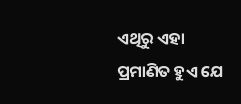ଏଥିରୁ ଏହା ପ୍ରମାଣିତ ହୁଏ ଯେ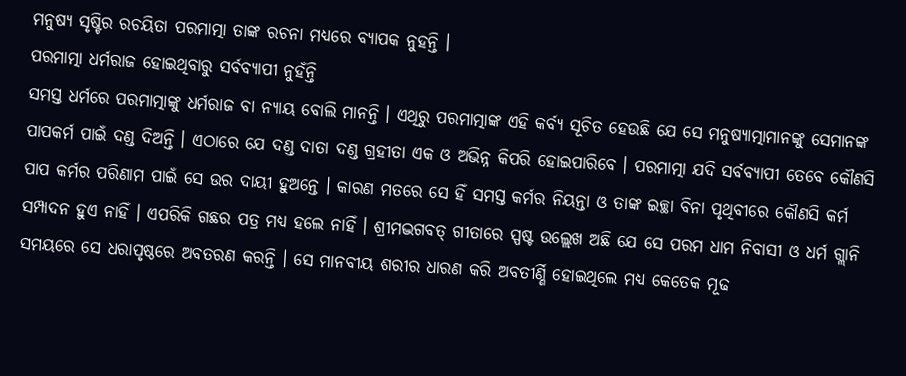ମନୁଷ୍ୟ ସୃଷ୍ଟିର ରଚୟିତା ପରମାତ୍ମା ତାଙ୍କ ରଚନା ମଧ୍ୟରେ ବ୍ୟାପକ ନୁହନ୍ତି ।
ପରମାତ୍ମା ଧର୍ମରାଜ ହୋଇଥିବାରୁ ସର୍ବବ୍ୟାପୀ ନୁହଁନ୍ତି
ସମସ୍ତ ଧର୍ମରେ ପରମାତ୍ମାଙ୍କୁ ଧର୍ମରାଜ ବା ନ୍ୟାୟ ବୋଲି ମାନନ୍ତି । ଏଥିରୁ ପରମାତ୍ମାଙ୍କ ଏହି କର୍ବ୍ୟ ସୂଚିତ ହେଉଛି ଯେ ସେ ମନୁଷ୍ୟାତ୍ମାମାନଙ୍କୁ ସେମାନଙ୍କ ପାପକର୍ମ ପାଇଁ ଦଣ୍ଡ ଦିଅନ୍ତି । ଏଠାରେ ଯେ ଦଣ୍ଡ ଦାତା ଦଣ୍ଡ ଗ୍ରହୀତା ଏକ ଓ ଅଭିନ୍ନ କିପରି ହୋଇପାରିବେ । ପରମାତ୍ମା ଯଦି ସର୍ବବ୍ୟାପୀ ତେବେ କୌଣସି ପାପ କର୍ମର ପରିଣାମ ପାଇଁ ସେ ଉର ଦାୟୀ ହୁଅନ୍ତେ । କାରଣ ମତରେ ସେ ହିଁ ସମସ୍ତ କର୍ମର ନିୟନ୍ତା ଓ ତାଙ୍କ ଇଚ୍ଛା ବିନା ପୃଥିବୀରେ କୌଣସି କର୍ମ ସମ୍ପାଦନ ହୁଏ ନାହିଁ । ଏପରିକି ଗଛର ପତ୍ର ମଧ୍ୟ ହଲେ ନାହିଁ । ଶ୍ରୀମଦ୍ଭଗବତ୍ ଗୀତାରେ ସ୍ପଷ୍ଟ ଉଲ୍ଲେଖ ଅଛି ଯେ ସେ ପରମ ଧାମ ନିବାସୀ ଓ ଧର୍ମ ଗ୍ଲାନି ସମୟରେ ସେ ଧରାପୃଷ୍ଠରେ ଅବତରଣ କରନ୍ତି । ସେ ମାନବୀୟ ଶରୀର ଧାରଣ କରି ଅବତୀର୍ଣ୍ଣି ହୋଇଥିଲେ ମଧ୍ୟ କେତେକ ମୂଢ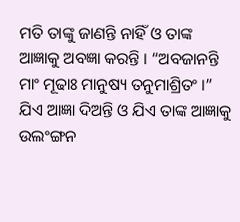ମତି ତାଙ୍କୁ ଜାଣନ୍ତି ନାହିଁ ଓ ତାଙ୍କ ଆଜ୍ଞାକୁ ଅବଜ୍ଞା କରନ୍ତି । “ଅବଜାନନ୍ତି ମାଂ ମୂଢାଃ ମାନୁଷ୍ୟ ତନୁମାଶ୍ରିତଂ ।” ଯିଏ ଆଜ୍ଞା ଦିଅନ୍ତି ଓ ଯିଏ ତାଙ୍କ ଆଜ୍ଞାକୁ ଉଲଂଙ୍ଗନ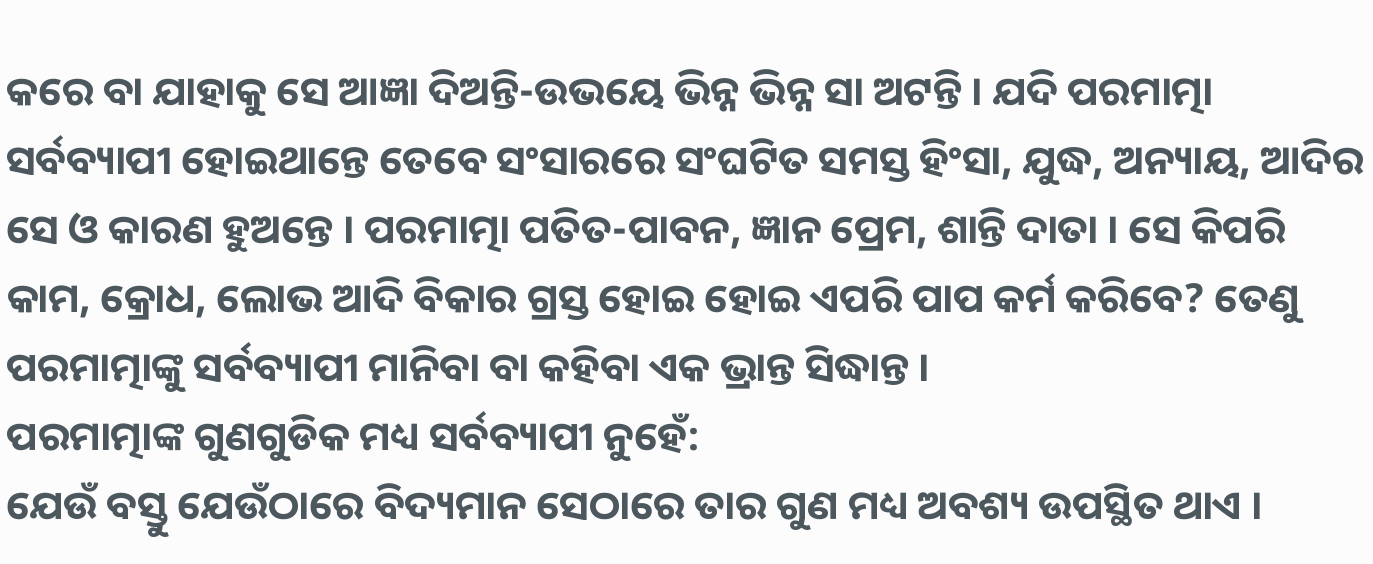କରେ ବା ଯାହାକୁ ସେ ଆଜ୍ଞା ଦିଅନ୍ତି-ଉଭୟେ ଭିନ୍ନ ଭିନ୍ନ ସା ଅଟନ୍ତି । ଯଦି ପରମାତ୍ମା ସର୍ବବ୍ୟାପୀ ହୋଇଥାନ୍ତେ ତେବେ ସଂସାରରେ ସଂଘଟିତ ସମସ୍ତ ହିଂସା, ଯୁଦ୍ଧ, ଅନ୍ୟାୟ, ଆଦିର ସେ ଓ କାରଣ ହୁଅନ୍ତେ । ପରମାତ୍ମା ପତିତ-ପାବନ, ଜ୍ଞାନ ପ୍ରେମ, ଶାନ୍ତି ଦାତା । ସେ କିପରି କାମ, କ୍ରୋଧ, ଲୋଭ ଆଦି ବିକାର ଗ୍ରସ୍ତ ହୋଇ ହୋଇ ଏପରି ପାପ କର୍ମ କରିବେ? ତେଣୁ ପରମାତ୍ମାଙ୍କୁ ସର୍ବବ୍ୟାପୀ ମାନିବା ବା କହିବା ଏକ ଭ୍ରାନ୍ତ ସିଦ୍ଧାନ୍ତ ।
ପରମାତ୍ମାଙ୍କ ଗୁଣଗୁଡିକ ମଧ୍ୟ ସର୍ବବ୍ୟାପୀ ନୁହେଁ:
ଯେଉଁ ବସ୍ତୁ ଯେଉଁଠାରେ ବିଦ୍ୟମାନ ସେଠାରେ ତାର ଗୁଣ ମଧ୍ୟ ଅବଶ୍ୟ ଉପସ୍ଥିତ ଥାଏ ।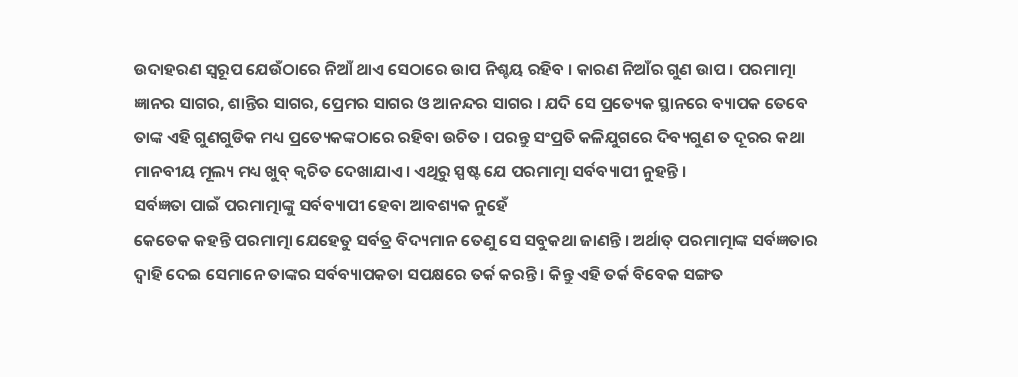ଉଦାହରଣ ସ୍ବରୂପ ଯେଉଁଠାରେ ନିଆଁ ଥାଏ ସେଠାରେ ଉାପ ନିଶ୍ଚୟ ରହିବ । କାରଣ ନିଆଁର ଗୁଣ ଉାପ । ପରମାତ୍ମା ଜ୍ଞାନର ସାଗର, ଶାନ୍ତିର ସାଗର, ପ୍ରେମର ସାଗର ଓ ଆନନ୍ଦର ସାଗର । ଯଦି ସେ ପ୍ରତ୍ୟେକ ସ୍ଥାନରେ ବ୍ୟାପକ ତେବେ ତାଙ୍କ ଏହି ଗୁଣଗୁଡିକ ମଧ୍ୟ ପ୍ରତ୍ୟେକଙ୍କଠାରେ ରହିବା ଉଚିତ । ପରନ୍ତୁ ସଂପ୍ରତି କଳିଯୁଗରେ ଦିବ୍ୟଗୁଣ ତ ଦୂରର କଥା ମାନବୀୟ ମୂଲ୍ୟ ମଧ୍ୟ ଖୁବ୍ କ୍ୱଚିତ ଦେଖାଯାଏ । ଏଥିରୁ ସ୍ପଷ୍ଟ ଯେ ପରମାତ୍ମା ସର୍ବବ୍ୟାପୀ ନୁହନ୍ତି ।
ସର୍ବଜ୍ଞତା ପାଇଁ ପରମାତ୍ମାଙ୍କୁ ସର୍ବବ୍ୟାପୀ ହେବା ଆବଶ୍ୟକ ନୁହେଁ
କେତେକ କହନ୍ତି ପରମାତ୍ମା ଯେହେତୁ ସର୍ବତ୍ର ବିଦ୍ୟମାନ ତେଣୁ ସେ ସବୁକଥା ଜାଣନ୍ତି । ଅର୍ଥାତ୍ ପରମାତ୍ମାଙ୍କ ସର୍ବଜ୍ଞତାର ଦ୍ୱାହି ଦେଇ ସେମାନେ ତାଙ୍କର ସର୍ବବ୍ୟାପକତା ସପକ୍ଷରେ ତର୍କ କରନ୍ତି । କିନ୍ତୁ ଏହି ତର୍କ ବିବେକ ସଙ୍ଗତ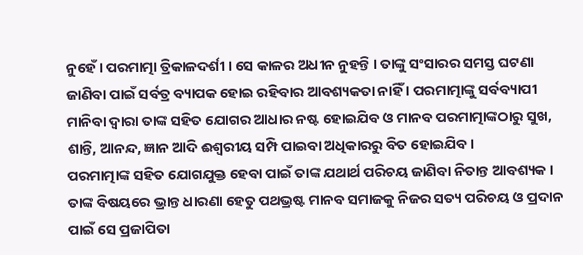ନୁହେଁ । ପରମାତ୍ମା ତ୍ରିକାଳଦର୍ଶୀ । ସେ କାଳର ଅଧୀନ ନୁହନ୍ତି । ତାଙ୍କୁ ସଂସାରର ସମସ୍ତ ଘଟଣା ଜାଣିବା ପାଇଁ ସର୍ବତ୍ର ବ୍ୟାପକ ହୋଇ ରହିବାର ଆବଶ୍ୟକତା ନାହିଁ । ପରମାତ୍ମାଙ୍କୁ ସର୍ବବ୍ୟାପୀ ମାନିବା ଦ୍ୱାରା ତାଙ୍କ ସହିତ ଯୋଗର ଆଧାର ନଷ୍ଟ ହୋଇଯିବ ଓ ମାନବ ପରମାତ୍ମାଙ୍କଠାରୁ ସୁଖ, ଶାନ୍ତି, ଆନନ୍ଦ, ଜ୍ଞାନ ଆଦି ଈଶ୍ୱରୀୟ ସମ୍ପି ପାଇବା ଅଧିକାରରୁ ବିତ ହୋଇଯିବ ।
ପରମାତ୍ମାଙ୍କ ସହିତ ଯୋଗଯୁକ୍ତ ହେବା ପାଇଁ ତାଙ୍କ ଯଥାର୍ଥ ପରିଚୟ ଜାଣିବା ନିତାନ୍ତ ଆବଶ୍ୟକ । ତାଙ୍କ ବିଷୟରେ ଭ୍ରାନ୍ତ ଧାରଣା ହେତୁ ପଥଭ୍ରଷ୍ଟ ମାନବ ସମାଜକୁ ନିଜର ସତ୍ୟ ପରିଚୟ ଓ ପ୍ରଦାନ ପାଇଁ ସେ ପ୍ରଜାପିତା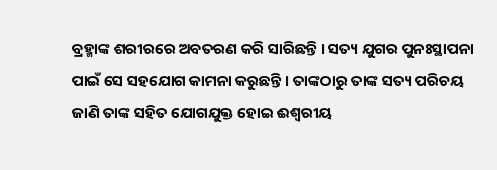ବ୍ରହ୍ମାଙ୍କ ଶରୀରରେ ଅବତରଣ କରି ସାରିଛନ୍ତି । ସତ୍ୟ ଯୁଗର ପୁନଃସ୍ଥାପନା ପାଇଁ ସେ ସହଯୋଗ କାମନା କରୁଛନ୍ତି । ତାଙ୍କଠାରୁ ତାଙ୍କ ସତ୍ୟ ପରିଚୟ ଜାଣି ତାଙ୍କ ସହିତ ଯୋଗଯୁକ୍ତ ହୋଇ ଈଶ୍ୱରୀୟ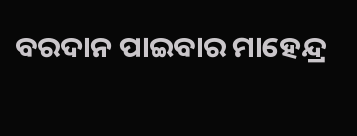ବରଦାନ ପାଇବାର ମାହେନ୍ଦ୍ର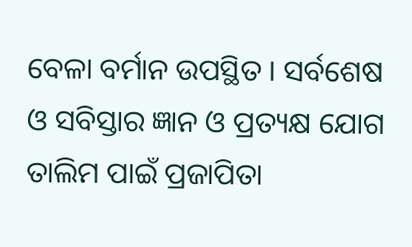ବେଳା ବର୍ମାନ ଉପସ୍ଥିତ । ସର୍ବଶେଷ ଓ ସବିସ୍ତାର ଜ୍ଞାନ ଓ ପ୍ରତ୍ୟକ୍ଷ ଯୋଗ ତାଲିମ ପାଇଁ ପ୍ରଜାପିତା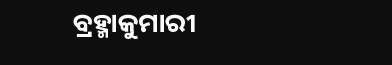ବ୍ରହ୍ମାକୁମାରୀ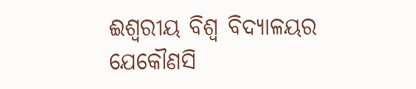ଈଶ୍ୱରୀୟ ବିଶ୍ୱ ବିଦ୍ୟାଳୟର ଯେକୌଣସି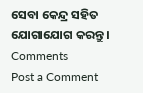ସେବା କେନ୍ଦ୍ର ସହିତ ଯୋଗାଯୋଗ କରନ୍ତୁ ।
Comments
Post a Comment